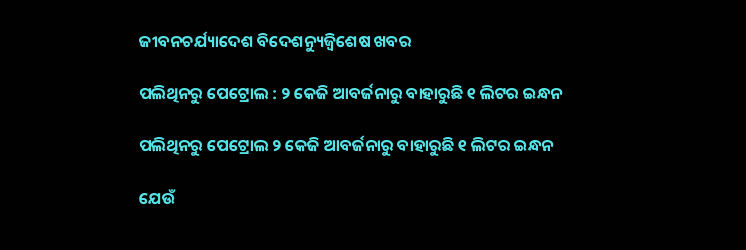ଜୀବନଚର୍ଯ୍ୟାଦେଶ ବିଦେଶନ୍ୟୁଜ୍ବିଶେଷ ଖବର

ପଲିଥିନରୁ ପେଟ୍ରୋଲ : ୨ କେଜି ଆବର୍ଜନାରୁ ବାହାରୁଛି ୧ ଲିଟର ଇନ୍ଧନ

ପଲିଥିନରୁ ପେଟ୍ରୋଲ ୨ କେଜି ଆବର୍ଜନାରୁ ବାହାରୁଛି ୧ ଲିଟର ଇନ୍ଧନ

ଯେଉଁ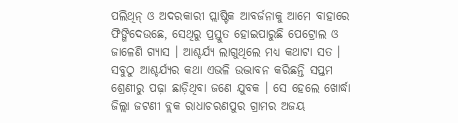ପଲିଥିନ୍‌ ଓ ଅଦରକାରୀ ପ୍ଲାଷ୍ଟିକ ଆବର୍ଜନାକୁ ଆମେ ବାହାରେ ଫିଙ୍ଗିଦେଉଛେ, ସେଥିରୁ ପ୍ରସ୍ତୁତ ହୋଇପାରୁଛି ପେଟ୍ରୋଲ ଓ ଜାଳେଣି ଗ୍ୟାସ । ଆଶ୍ଚର୍ଯ୍ୟ ଲାଗୁଥିଲେ ମଧ୍ୟ କଥାଟା ସତ । ସବୁଠୁ ଆଶ୍ଚର୍ଯ୍ୟର କଥା ଏଭଳି ଉଦ୍ଭାବନ କରିଛନ୍ତି ସପ୍ତମ ଶ୍ରେଣୀରୁ ପଢ଼ା ଛାଡ଼ିଥିବା ଜଣେ ଯୁବକ । ସେ ହେଲେ ଖୋର୍ଦ୍ଧା ଜିଲ୍ଲା ଜଟଣୀ ବ୍ଲକ ରାଧାଚରଣପୁର ଗ୍ରାମର ଅଜୟ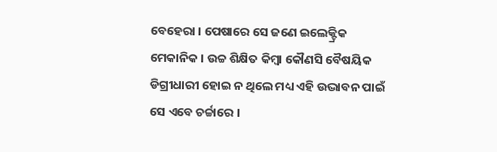ବେହେରା । ପେଷାରେ ସେ ଜଣେ ଇଲେକ୍ଟ୍ରିକ ମେକାନିକ । ଉଚ୍ଚ ଶିକ୍ଷିତ କିମ୍ବା କୌଣସି ବୈଷୟିକ ଡିଗ୍ରୀଧାରୀ ହୋଇ ନ ଥିଲେ ମଧ୍ୟ ଏହି ଉଦ୍ଭାବନ ପାଇଁ ସେ ଏବେ ଚର୍ଚ୍ଚାରେ ।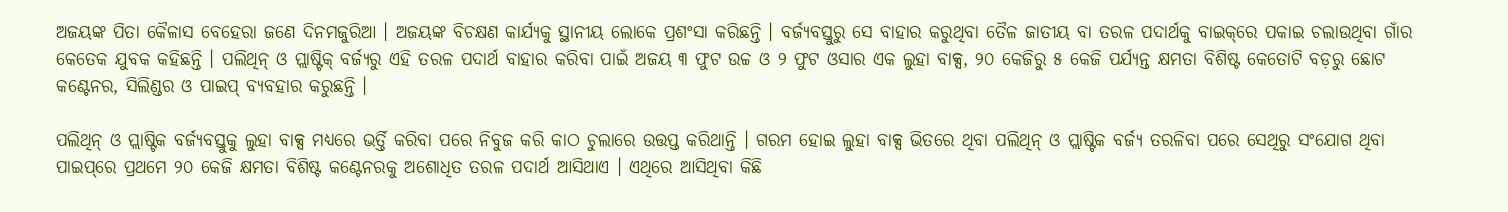ଅଜୟଙ୍କ ପିତା କୈଳାସ ବେହେରା ଜଣେ ଦିନମଜୁରିଆ । ଅଜୟଙ୍କ ବିଚକ୍ଷଣ କାର୍ଯ୍ୟକୁ ସ୍ଥାନୀୟ ଲୋକେ ପ୍ରଶଂସା କରିଛନ୍ତି । ବର୍ଜ୍ୟବସ୍ତୁରୁ ସେ ବାହାର କରୁଥିବା ତୈଳ ଜାତୀୟ ବା ତରଳ ପଦାର୍ଥକୁ ବାଇକ୍‌ରେ ପକାଇ ଚଲାଉଥିବା ଗାଁର କେତେକ ଯୁବକ କହିଛନ୍ତି । ପଲିଥିନ୍‌ ଓ ପ୍ଲାଷ୍ଟିକ୍‌ ବର୍ଜ୍ୟରୁ ଏହି ତରଳ ପଦାର୍ଥ ବାହାର କରିବା ପାଇଁ ଅଜୟ ୩ ଫୁଟ ଉଚ୍ଚ ଓ ୨ ଫୁଟ ଓସାର ଏକ ଲୁହା ବାକ୍ସ, ୨୦ କେଜିରୁ ୫ କେଜି ପର୍ଯ୍ୟନ୍ତ କ୍ଷମତା ବିଶିଷ୍ଟ କେତୋଟି ବଡ଼ରୁ ଛୋଟ କଣ୍ଟେନର, ସିଲିଣ୍ଡର ଓ ପାଇପ୍‌ ବ୍ୟବହାର କରୁଛନ୍ତି ।

ପଲିଥିନ୍‌ ଓ ପ୍ଲାଷ୍ଟିକ ବର୍ଜ୍ୟବସ୍ତୁକୁ ଲୁହା ବାକ୍ସ ମଧ୍ୟରେ ଭର୍ତ୍ତି କରିବା ପରେ ନିବୁଜ କରି କାଠ ଚୁଲାରେ ଉତ୍ତପ୍ତ କରିଥାନ୍ତି । ଗରମ ହୋଇ ଲୁହା ବାକ୍ସ ଭିତରେ ଥିବା ପଲିଥିନ୍‌ ଓ ପ୍ଲାଷ୍ଟିକ ବର୍ଜ୍ୟ ତରଳିବା ପରେ ସେଥିରୁ ସଂଯୋଗ ଥିବା ପାଇପ୍‌ରେ ପ୍ରଥମେ ୨୦ କେଜି କ୍ଷମତା ବିଶିଷ୍ଟ କଣ୍ଟେନରକୁ ଅଶୋଧିତ ତରଳ ପଦାର୍ଥ ଆସିଥାଏ । ଏଥିରେ ଆସିଥିବା କିଛି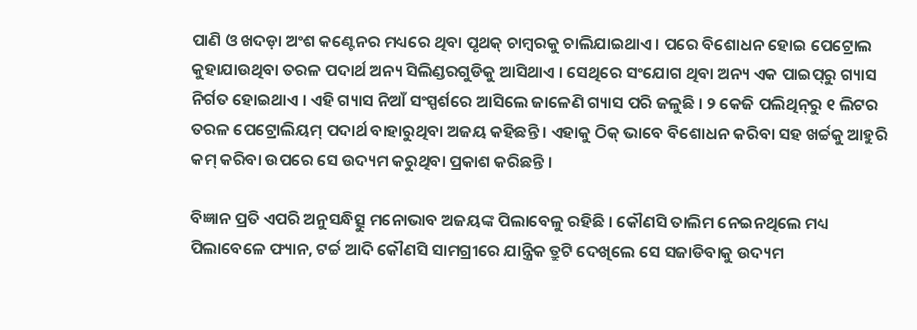ପାଣି ଓ ଖଦଡ଼ା ଅଂଶ କଣ୍ଟେନର ମଧ୍ୟରେ ଥିବା ପୃଥକ୍‌ ଚାମ୍ବରକୁ ଚାଲିଯାଇଥାଏ । ପରେ ବିଶୋଧନ ହୋଇ ପେଟ୍ରୋଲ କୁହାଯାଉଥିବା ତରଳ ପଦାର୍ଥ ଅନ୍ୟ ସିଲିଣ୍ଡରଗୁଡିକୁ ଆସିଥାଏ । ସେଥିରେ ସଂଯୋଗ ଥିବା ଅନ୍ୟ ଏକ ପାଇପ୍‌ରୁ ଗ୍ୟାସ ନିର୍ଗତ ହୋଇଥାଏ । ଏହି ଗ୍ୟାସ ନିଆଁ ସଂସ୍ପର୍ଶରେ ଆସିଲେ ଜାଳେଣି ଗ୍ୟାସ ପରି ଜଳୁଛି । ୨ କେଜି ପଲିଥିନ୍‌ରୁ ୧ ଲିଟର ତରଳ ପେଟ୍ରୋଲିୟମ୍‌ ପଦାର୍ଥ ବାହାରୁଥିବା ଅଜୟ କହିଛନ୍ତି । ଏହାକୁ ଠିକ୍‌ ଭାବେ ବିଶୋଧନ କରିବା ସହ ଖର୍ଚ୍ଚକୁ ଆହୁରି କମ୍‌ କରିବା ଉପରେ ସେ ଉଦ୍ୟମ କରୁଥିବା ପ୍ରକାଶ କରିଛନ୍ତି ।

ବିଜ୍ଞାନ ପ୍ରତି ଏପରି ଅନୁସନ୍ଧିତ୍ସୁ ମନୋଭାବ ଅଜୟଙ୍କ ପିଲାବେଳୁ ରହିଛି । କୌଣସି ତାଲିମ ନେଇନଥିଲେ ମଧ୍ୟ ପିଲାବେଳେ ଫ୍ୟାନ, ଟର୍ଚ୍ଚ ଆଦି କୌଣସି ସାମଗ୍ରୀରେ ଯାନ୍ତ୍ରିକ ତ୍ରୁଟି ଦେଖିଲେ ସେ ସଜାଡିବାକୁ ଉଦ୍ୟମ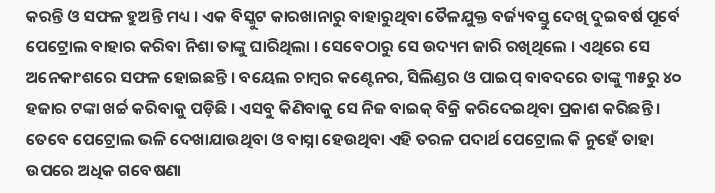କରନ୍ତି ଓ ସଫଳ ହୁଅନ୍ତି ମଧ୍ୟ । ଏକ ବିସ୍କୁଟ କାରଖାନାରୁ ବାହାରୁଥିବା ତୈଳଯୁକ୍ତ ବର୍ଜ୍ୟବସ୍ତୁ ଦେଖି ଦୁଇବର୍ଷ ପୂର୍ବେ ପେଟ୍ରୋଲ ବାହାର କରିବା ନିଶା ତାଙ୍କୁ ଘାରିଥିଲା । ସେବେଠାରୁ ସେ ଉଦ୍ୟମ ଜାରି ରଖିଥିଲେ । ଏଥିରେ ସେ ଅନେକାଂଶରେ ସଫଳ ହୋଇଛନ୍ତି । ବୟେଲ ଚାମ୍ବର କଣ୍ଟେନର, ସିଲିଣ୍ଡର ଓ ପାଇପ୍‌ ବାବଦରେ ତାଙ୍କୁ ୩୫ରୁ ୪୦ ହଜାର ଟଙ୍କା ଖର୍ଚ୍ଚ କରିବାକୁ ପଡ଼ିଛି । ଏସବୁ କିଣିବାକୁ ସେ ନିଜ ବାଇକ୍‌ ବିକ୍ରି କରିଦେଇଥିବା ପ୍ରକାଶ କରିଛନ୍ତି । ତେବେ ପେଟ୍ରୋଲ ଭଳି ଦେଖାଯାଉଥିବା ଓ ବାସ୍ନା ହେଉଥିବା ଏହି ତରଳ ପଦାର୍ଥ ପେଟ୍ରୋଲ କି ନୁହେଁ ତାହା ଉପରେ ଅଧିକ ଗବେଷଣା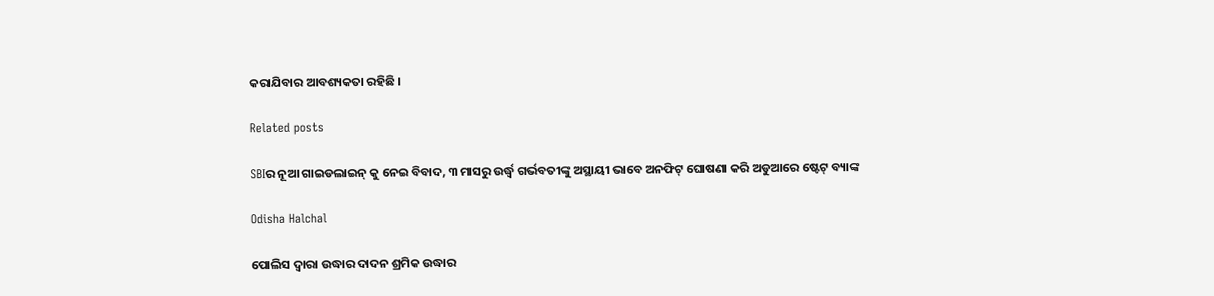କରାଯିବାର ଆବଶ୍ୟକତା ରହିଛି ।

Related posts

SBIର ନୂଆ ଗାଇଡଲାଇନ୍ କୁ ନେଇ ବିବାଦ, ୩ ମାସରୁ ଉର୍ଦ୍ଧ୍ୱ ଗର୍ଭବତୀଙ୍କୁ ଅସ୍ଥାୟୀ ଭାବେ ଅନଫିଟ୍ ଘୋଷଣା କରି ଅଡୁଆରେ ଷ୍ଟେଟ୍ ବ୍ୟାଙ୍କ

Odisha Halchal

ପୋଲିସ ଦ୍ୱାରା ଉଦ୍ଧାର ଦାଦନ ଶ୍ରମିକ ଉଦ୍ଧାର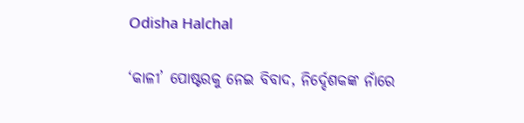Odisha Halchal

‘କାଳୀ’ ପୋଷ୍ଟରକୁ ନେଇ ବିବାଦ, ନିର୍ଦ୍ଦେଶକଙ୍କ ନାଁରେ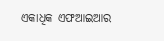ଏକାଧିକ ଏଫଆଇଆର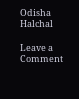Odisha Halchal

Leave a Comment